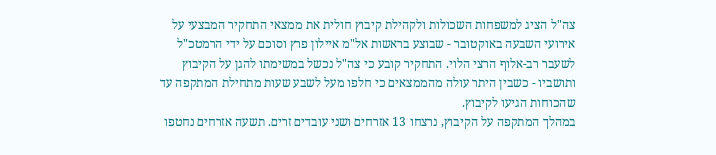צה"ל הציג למשפחות השכולות ולקהילת קיבוץ חולית את ממצאי התחקיר המבצעי על אירועי השבעה באוקטובר - שבוצע בראשות אל"מ איילון פרץ וסוכם על ידי הרמטכ"ל לשעבר רב-אלוף הרצי הלוי. התחקיר קובע כי צה"ל נכשל במשימתו להגן על הקיבוץ ותושביו - כשבין היתר עולה מהממצאים כי חלפו מעל לשבע שעות מתחילת המתקפה עד שהכוחות הגיעו לקיבוץ.
במהלך המתקפה על הקיבוץ, נרצחו 13 אזרחים ושני עובדים זרים. תשעה אזרחים נחטפו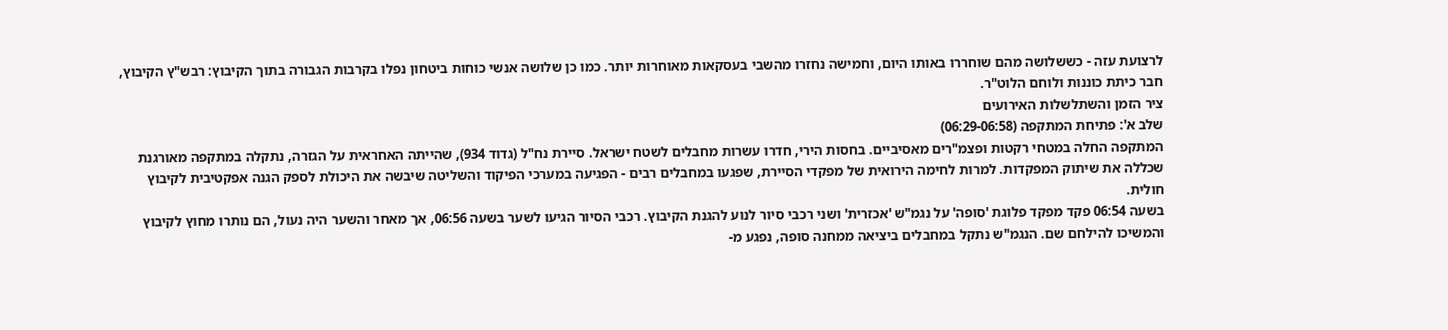לרצועת עזה - כששלושה מהם שוחררו באותו היום, וחמישה נחזרו מהשבי בעסקאות מאוחרות יותר. כמו כן שלושה אנשי כוחות ביטחון נפלו בקרבות הגבורה בתוך הקיבוץ: רבש"ץ הקיבוץ, חבר כיתת כוננות ולוחם הלוט"ר.
ציר הזמן והשתלשלות האירועים
שלב א': פתיחת המתקפה (06:29-06:58)
המתקפה החלה במטחי רקטות ופצמ"רים מאסיביים. בחסות הירי, חדרו עשרות מחבלים לשטח ישראל. סיירת נח"ל (גדוד 934), שהייתה האחראית על הגזרה, נתקלה במתקפה מאורגנת שכללה את שיתוק המפקדות. למרות לחימה הירואית של מפקדי הסיירת, שפגעו במחבלים רבים - הפגיעה במערכי הפיקוד והשליטה שיבשה את היכולת לספק הגנה אפקטיבית לקיבוץ חולית.
בשעה 06:54 פקד מפקד פלוגת 'סופה' על נגמ"ש 'אכזרית' ושני רכבי סיור לנוע להגנת הקיבוץ. רכבי הסיור הגיעו לשער בשעה 06:56, אך מאחר והשער היה נעול, הם נותרו מחוץ לקיבוץ והמשיכו להילחם שם. הנגמ"ש נתקל במחבלים ביציאה ממחנה סופה, נפגע מ-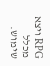RPG ויצא מכלל שימוש.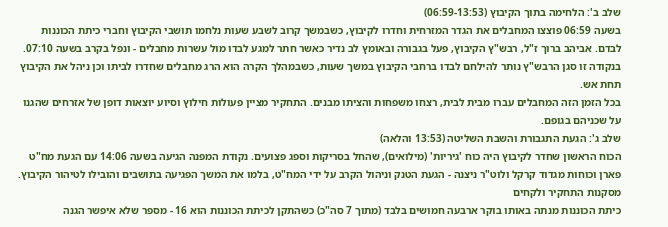שלב ב': הלחימה בתוך הקיבוץ (06:59-13:53)
בשעה 06:59 פוצצו המחבלים את הגדר המזרחית וחדרו לקיבוץ, כשבמשך קרוב לשבע שעות נלחמו תושבי הקיבוץ וחברי כיתת הכוננות לבדם. אביהב ברוך ז"ל, רבש"ץ הקיבוץ, פעל בגבורה ובאומץ לב נדיר כאשר חתר למגע לבדו מול עשרות מחבלים - ונפל בקרב בשעה 07:10.
בנקודה זו סגן הרבש"ץ נותר להילחם לבדו ברחבי הקיבוץ במשך שעות, כשבמהלך הקרה הוא הרג מחבלים שחדרו לביתו וכן ניהל את הקיבוץ תחת אש.
בכל הזמן הזה המחבלים עברו מבית לבית, רצחו משפחות והציתו מבנים. התחקיר מציין פעולות חילוץ וסיוע יוצאות דופן של אזרחים שהגנו על שכניהם בגופם.
שלב ג': הגעת התגבורת והשבת השליטה (13:53 והלאה)
הכוח הראשון שחדר לקיבוץ היה כוח 'גיריות' (מילואים), שהחל בסריקות וספג פצועים. נקודת המפנה הגיעה בשעה 14:06 עם הגעת מח"ט פארן וכוחות מגדוד קרקל ולוט"ר ניצנה - הגעת הטנק וניהול הקרב על ידי המח"ט, בלמו את המשך הפגיעה בתושבים והובילו לטיהור הקיבוץ.
מסקנות התחקיר ולקחים
כיתת הכוננות מנתה באותו בוקר ארבעה חמושים בלבד (מתוך 7 סה"כ) כשהתקן לכיתת הכוננות הוא 16 - מספר שלא איפשר הגנה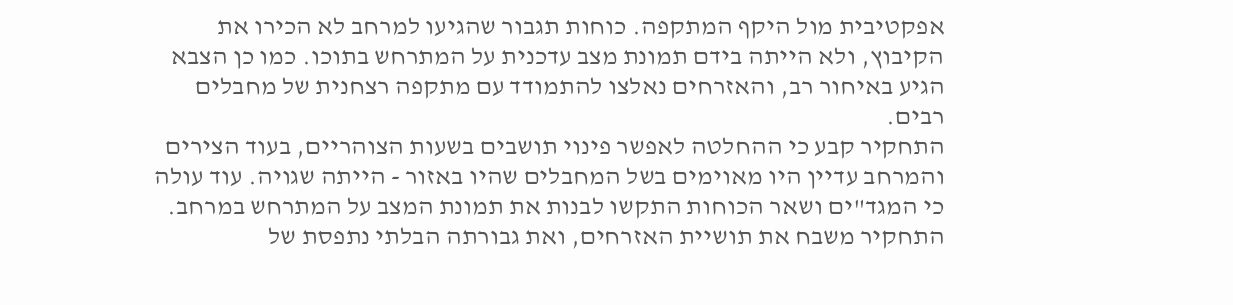אפקטיבית מול היקף המתקפה. כוחות תגבור שהגיעו למרחב לא הכירו את הקיבוץ, ולא הייתה בידם תמונת מצב עדכנית על המתרחש בתוכו. כמו כן הצבא הגיע באיחור רב, והאזרחים נאלצו להתמודד עם מתקפה רצחנית של מחבלים רבים.
התחקיר קבע כי ההחלטה לאפשר פינוי תושבים בשעות הצוהריים, בעוד הצירים והמרחב עדיין היו מאוימים בשל המחבלים שהיו באזור - הייתה שגויה. עוד עולה כי המגד"ים ושאר הכוחות התקשו לבנות את תמונת המצב על המתרחש במרחב.
התחקיר משבח את תושיית האזרחים, ואת גבורתה הבלתי נתפסת של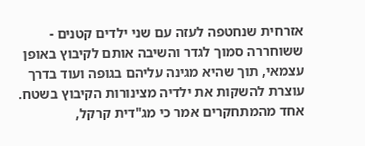אזרחית שנחטפה לעזה עם שני ילדים קטנים - ששוחררה סמוך לגדר והשיבה אותם לקיבוץ באופן עצמאי, תוך שהיא מגינה עליהם בגופה ועוד בדרך עוצרת להשקות את ילדיה מצינורות הקיבוץ בשטח.
אחד מהמתחקרים אמר כי מג"דית קרקל,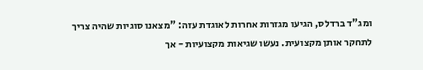ומג"ד ברדלס, הגיעו מגזרות אחרות לאוגדת עזה: "מצאנו סוגיות שהיה צריך לתחקר אותן מקצועית. נעשו שגיאות מקצועיות - אך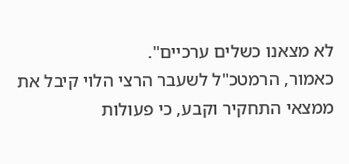לא מצאנו כשלים ערכיים".
כאמור, הרמטכ"ל לשעבר הרצי הלוי קיבל את ממצאי התחקיר וקבע, כי פעולות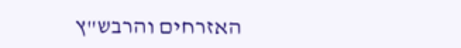האזרחים והרבש"ץ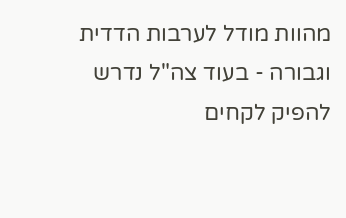מהוות מודל לערבות הדדית וגבורה - בעוד צה"ל נדרש להפיק לקחים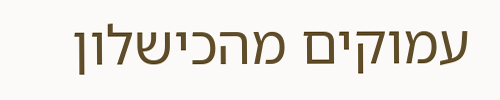עמוקים מהכישלון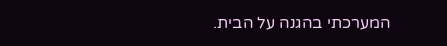המערכתי בהגנה על הבית.